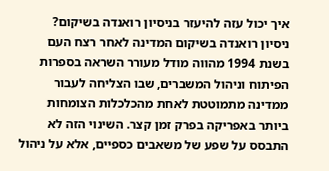איך יכול עזה להיעזר בניסיון רואנדה בשיקום?
ניסיון רואנדה בשיקום המדינה לאחר רצח העם בשנת 1994 מהווה מודל מעורר השראה בספרות הפיתוח וניהול המשברים, שבו הצליחה לעבור ממדינה מתמוטטת לאחת מהכלכלות הצומחות ביותר באפריקה בפרק זמן קצר. השינוי הזה לא התבסס על שפע של משאבים כספיים, אלא על ניהול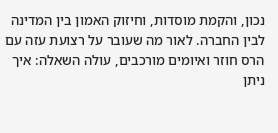נכון, והקמת מוסדות, וחיזוק האמון בין המדינה לבין החברה. לאור מה שעובר על רצועת עזה עם הרס חוזר ואיומים מורכבים, עולה השאלה: איך ניתן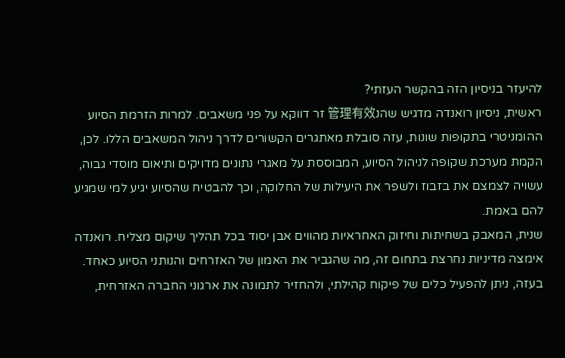להיעזר בניסיון הזה בהקשר העזתי?
ראשית, ניסיון רואנדה מדגיש שהנ管理有效 זר דווקא על פני משאבים. למרות הזרמת הסיוע ההומניטרי בתקופות שונות, עזה סובלת מאתגרים הקשורים לדרך ניהול המשאבים הללו. לכן, הקמת מערכת שקופה לניהול הסיוע, המבוססת על מאגרי נתונים מדויקים ותיאום מוסדי גבוה, עשויה לצמצם את בזבוז ולשפר את היעילות של החלוקה, וכך להבטיח שהסיוע יגיע למי שמגיע להם באמת.
שנית, המאבק בשחיתות וחיזוק האחראיות מהווים אבן יסוד בכל תהליך שיקום מצליח. רואנדה אימצה מדיניות נחרצת בתחום זה, מה שהגביר את האמון של האזרחים והנותני הסיוע כאחד. בעזה, ניתן להפעיל כלים של פיקוח קהילתי, ולהחזיר לתמונה את ארגוני החברה האזרחית,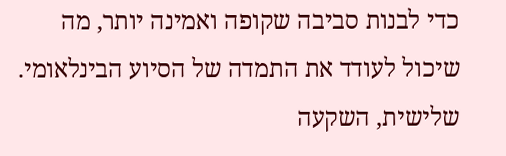כדי לבנות סביבה שקופה ואמינה יותר, מה שיכול לעודד את התמדה של הסיוע הבינלאומי.
שלישית, השקעה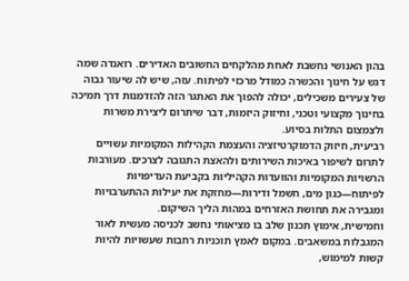בהון האנושי נחשבת לאחת מהלקחים החשובים האדירים. רואנדה שמה דגש על חינוך והכשרה כמודל מרכזי לפיתוח. עזה, שיש לה שיעור גבוה של צעירים משכילים, יכולה להפוך את האתגר הזה להזדמנות דרך תמיכה בחינוך מקצועי וטכני, וחיזוק היזמות, דבר שיתרום ליצירת משרות ולצמצום התלות בסיוע.
רביעית, חיזוק הדמוקרטיזציה והעצמת הקהילות המקומיות עשויים לתרום לשיפור באיכות השירותים ולהאצת התגובה לצרכים. מעורבות הרשויות המקומיות והוועדות הקהיליות בקביעת העדיפויות לפיתוח—כגון מים, חשמל ודירות—מחזקת את יעילות ההתערבויות ומגבירה את תחושת האזרחים במהות הליך השיקום.
וחמישית, אימוץ תכנון שלב בו מציאותי נחשב לכניסה מעשית לאור המגבלות במשאבים. במקום לאמץ תוכניות רחבות שעשויות להיות קשות למימוש,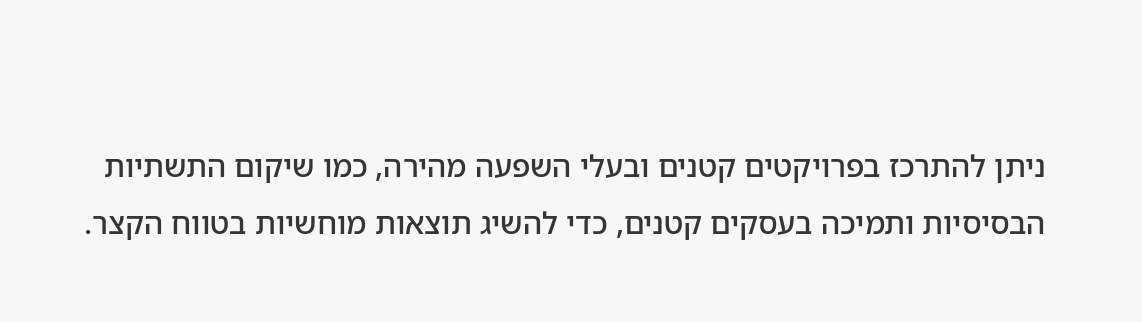ניתן להתרכז בפרויקטים קטנים ובעלי השפעה מהירה, כמו שיקום התשתיות הבסיסיות ותמיכה בעסקים קטנים, כדי להשיג תוצאות מוחשיות בטווח הקצר.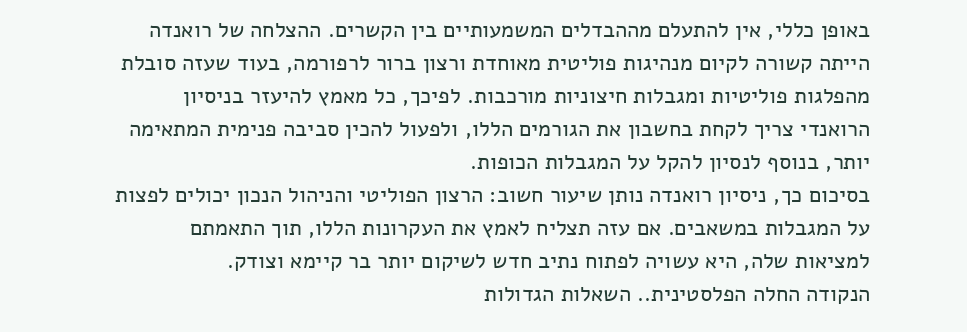באופן כללי, אין להתעלם מההבדלים המשמעותיים בין הקשרים. ההצלחה של רואנדה הייתה קשורה לקיום מנהיגות פוליטית מאוחדת ורצון ברור לרפורמה, בעוד שעזה סובלת מהפלגות פוליטיות ומגבלות חיצוניות מורכבות. לפיכך, כל מאמץ להיעזר בניסיון הרואנדי צריך לקחת בחשבון את הגורמים הללו, ולפעול להכין סביבה פנימית המתאימה יותר, בנוסף לנסיון להקל על המגבלות הכופות.
בסיכום כך, ניסיון רואנדה נותן שיעור חשוב: הרצון הפוליטי והניהול הנכון יכולים לפצות על המגבלות במשאבים. אם עזה תצליח לאמץ את העקרונות הללו, תוך התאמתם למציאות שלה, היא עשויה לפתוח נתיב חדש לשיקום יותר בר קיימא וצודק.
הנקודה החלה הפלסטינית.. השאלות הגדולות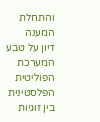והתחלת המענה
דיון על טבע המערכת הפוליטית הפלסטינית בין זוגיות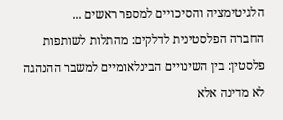הלגיטימציה והסיכויים למספר ראשים ...
החברה הפלסטינית לדלקים: מהתלות לשותפות
פלסטין: בין השינויים הבינלאומיים למשבר ההנהגה
לא מדינה אלא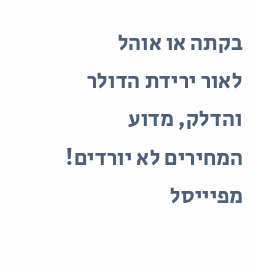בקתה או אוהל
לאור ירידת הדולר והדלק, מדוע המחירים לא יורדים!
מפיייסל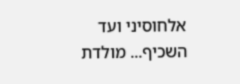אלחוסיני ועד השכיף... מולדת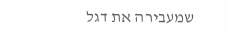שמעבירה את דגל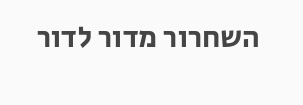השחרור מדור לדור